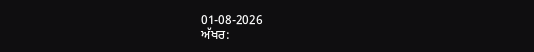01-08-2026
ਅੱਖਰ: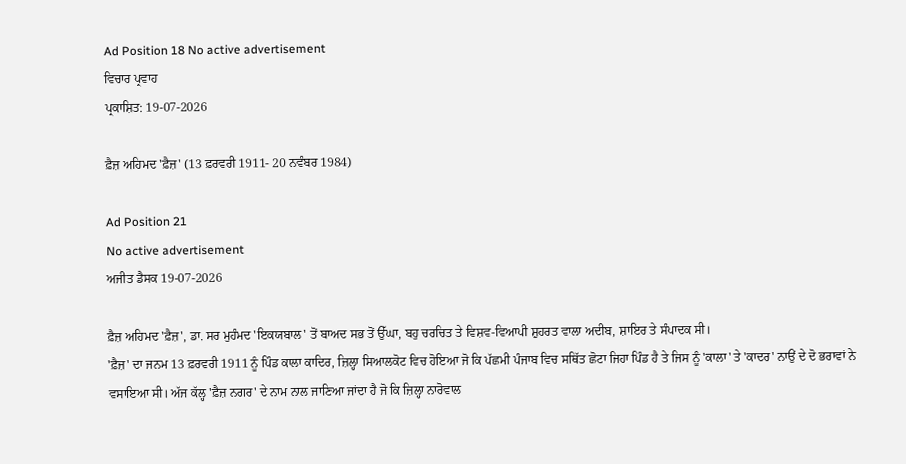Ad Position 18 No active advertisement
ਵਿਚਾਰ ਪ੍ਰਵਾਹ
ਪ੍ਰਕਾਸ਼ਿਤ: 19-07-2026

ਫ਼ੈਜ਼ ਅਹਿਮਦ 'ਫ਼ੈਜ਼' (13 ਫ਼ਰਵਰੀ 1911- 20 ਨਵੰਬਰ 1984)

Ad Position 21
No active advertisement
ਅਜੀਤ ਡੈਸਕ 19-07-2026

ਫ਼ੈਜ਼ ਅਹਿਮਦ 'ਫ਼ੈਜ਼', ਡਾ. ਸਰ ਮੁਹੰਮਦ 'ਇਕਯਬਾਲ' ਤੋਂ ਬਾਅਦ ਸਭ ਤੋਂ ਉੱਘਾ, ਬਹੁ ਚਰਚਿਤ ਤੇ ਵਿਸ਼ਵ-ਵਿਆਪੀ ਸ਼ੁਹਰਤ ਵਾਲਾ ਅਦੀਬ, ਸ਼ਾਇਰ ਤੇ ਸੰਪਾਦਕ ਸੀ।
'ਫ਼ੈਜ਼' ਦਾ ਜਨਮ 13 ਫ਼ਰਵਰੀ 1911 ਨੂੰ ਪਿੰਡ ਕਾਲਾ ਕਾਦਿਰ, ਜ਼ਿਲ੍ਹਾ ਸਿਆਲਕੋਟ ਵਿਚ ਹੋਇਆ ਜੋ ਕਿ ਪੱਛਮੀ ਪੰਜਾਬ ਵਿਚ ਸਥਿੱਤ ਛੋਟਾ ਜਿਹਾ ਪਿੰਡ ਹੈ ਤੇ ਜਿਸ ਨੂੰ 'ਕਾਲਾ' ਤੇ 'ਕਾਦਰ' ਨਾਉਂ ਦੇ ਦੋ ਭਰਾਵਾਂ ਨੇ ਵਸਾਇਆ ਸੀ। ਅੱਜ ਕੱਲ੍ਹ 'ਫ਼ੈਜ਼ ਨਗਰ' ਦੇ ਨਾਮ ਨਾਲ ਜਾਣਿਆ ਜਾਂਦਾ ਹੈ ਜੋ ਕਿ ਜ਼ਿਲ੍ਹਾ ਨਾਰੋਵਾਲ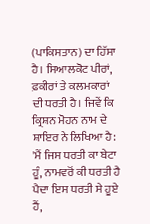(ਪਾਕਿਸਤਾਨ) ਦਾ ਹਿੱਸਾ ਹੈ। ਸਿਆਲਕੋਟ ਪੀਰਾਂ, ਫ਼ਕੀਰਾਂ ਤੇ ਕਲਮਕਾਰਾਂ ਦੀ ਧਰਤੀ ਹੈ। ਜਿਵੇਂ ਕਿ ਕ੍ਰਿਸ਼ਨ ਮੋਹਨ ਨਾਮ ਦੇ ਸ਼ਾਇਰ ਨੇ ਲਿਖਿਆ ਹੈ:
'ਮੈਂ ਜਿਸ ਧਰਤੀ ਕਾ ਬੇਟਾ ਹੂੰ, ਨਾਮਵਰੋਂ ਕੀ ਧਰਤੀ ਹੈ
ਪੈਦਾ ਇਸ ਧਰਤੀ ਸੇ ਹੂਏ ਹੈਂ,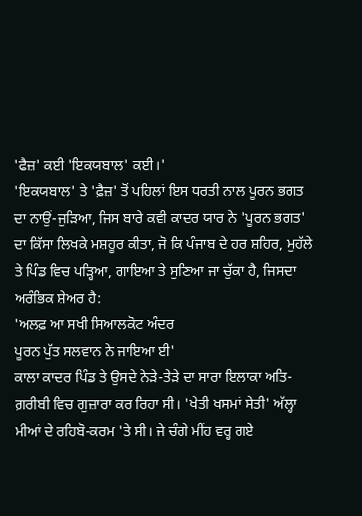'ਫੈਜ਼' ਕਈ 'ਇਕਯਬਾਲ' ਕਈ।'
'ਇਕਯਬਾਲ' ਤੇ 'ਫ਼ੈਜ਼' ਤੋਂ ਪਹਿਲਾਂ ਇਸ ਧਰਤੀ ਨਾਲ ਪੂਰਨ ਭਗਤ ਦਾ ਨਾਉਂ-ਜੁੜਿਆ, ਜਿਸ ਬਾਰੇ ਕਵੀ ਕਾਦਰ ਯਾਰ ਨੇ 'ਪੂਰਨ ਭਗਤ' ਦਾ ਕਿੱਸਾ ਲਿਖਕੇ ਮਸ਼ਹੂਰ ਕੀਤਾ, ਜੋ ਕਿ ਪੰਜਾਬ ਦੇ ਹਰ ਸ਼ਹਿਰ, ਮੁਹੱਲੇ ਤੇ ਪਿੰਡ ਵਿਚ ਪੜ੍ਹਿਆ, ਗਾਇਆ ਤੇ ਸੁਣਿਆ ਜਾ ਚੁੱਕਾ ਹੈ, ਜਿਸਦਾ ਅਰੰਭਿਕ ਸ਼ੇਅਰ ਹੈ:
'ਅਲਫ਼ ਆ ਸਖੀ ਸਿਆਲਕੋਟ ਅੰਦਰ
ਪੂਰਨ ਪੁੱਤ ਸਲਵਾਨ ਨੇ ਜਾਇਆ ਈ'
ਕਾਲਾ ਕਾਦਰ ਪਿੰਡ ਤੇ ਉਸਦੇ ਨੇੜੇ-ਤੇੜੇ ਦਾ ਸਾਰਾ ਇਲਾਕਾ ਅਤਿ-ਗ਼ਰੀਬੀ ਵਿਚ ਗੁਜ਼ਾਰਾ ਕਰ ਰਿਹਾ ਸੀ। 'ਖੇਤੀ ਖਸਮਾਂ ਸੇਤੀ' ਅੱਲ੍ਹਾ ਮੀਆਂ ਦੇ ਰਹਿਬੋ-ਕਰਮ 'ਤੇ ਸੀ। ਜੇ ਚੰਗੇ ਮੀਂਹ ਵਰ੍ਹ ਗਏ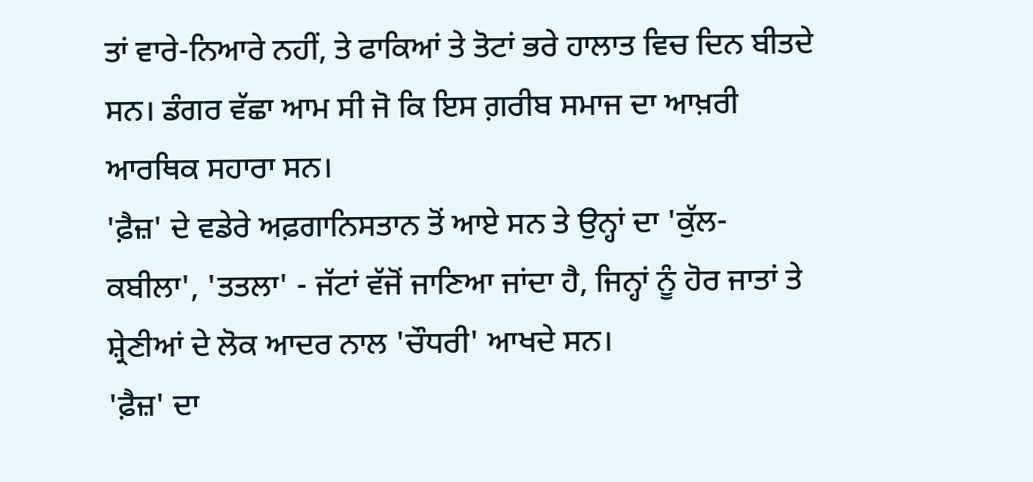ਤਾਂ ਵਾਰੇ-ਨਿਆਰੇ ਨਹੀਂ, ਤੇ ਫਾਕਿਆਂ ਤੇ ਤੋਟਾਂ ਭਰੇ ਹਾਲਾਤ ਵਿਚ ਦਿਨ ਬੀਤਦੇ ਸਨ। ਡੰਗਰ ਵੱਛਾ ਆਮ ਸੀ ਜੋ ਕਿ ਇਸ ਗ਼ਰੀਬ ਸਮਾਜ ਦਾ ਆਖ਼ਰੀ ਆਰਥਿਕ ਸਹਾਰਾ ਸਨ।
'ਫ਼ੈਜ਼' ਦੇ ਵਡੇਰੇ ਅਫ਼ਗਾਨਿਸਤਾਨ ਤੋਂ ਆਏ ਸਨ ਤੇ ਉਨ੍ਹਾਂ ਦਾ 'ਕੁੱਲ-ਕਬੀਲਾ', 'ਤਤਲਾ' - ਜੱਟਾਂ ਵੱਜੋਂ ਜਾਣਿਆ ਜਾਂਦਾ ਹੈ, ਜਿਨ੍ਹਾਂ ਨੂੰ ਹੋਰ ਜਾਤਾਂ ਤੇ ਸ਼੍ਰੇਣੀਆਂ ਦੇ ਲੋਕ ਆਦਰ ਨਾਲ 'ਚੌਧਰੀ' ਆਖਦੇ ਸਨ।
'ਫ਼ੈਜ਼' ਦਾ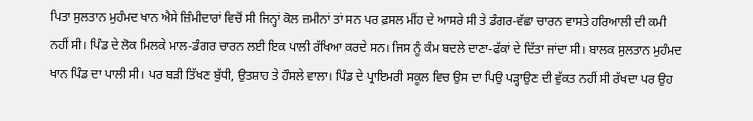ਪਿਤਾ ਸੁਲਤਾਨ ਮੁਹੰਮਦ ਖਾਨ ਐਸੇ ਜ਼ਿੰਮੀਦਾਰਾਂ ਵਿਚੋਂ ਸੀ ਜਿਨ੍ਹਾਂ ਕੋਲ ਜ਼ਮੀਨਾਂ ਤਾਂ ਸਨ ਪਰ ਫ਼ਸਲ ਮੀਂਹ ਦੇ ਆਸਰੇ ਸੀ ਤੇ ਡੰਗਰ-ਵੱਛਾ ਚਾਰਨ ਵਾਸਤੇ ਹਰਿਆਲੀ ਦੀ ਕਮੀ ਨਹੀਂ ਸੀ। ਪਿੰਡ ਦੇ ਲੋਕ ਮਿਲਕੇ ਮਾਲ-ਡੰਗਰ ਚਾਰਨ ਲਈ ਇਕ ਪਾਲੀ ਰੱਖਿਆ ਕਰਦੇ ਸਨ। ਜਿਸ ਨੂੰ ਕੰਮ ਬਦਲੇ ਦਾਣਾ-ਫੱਕਾਂ ਦੇ ਦਿੱਤਾ ਜਾਂਦਾ ਸੀ। ਬਾਲਕ ਸੁਲਤਾਨ ਮੁਹੰਮਦ ਖਾਨ ਪਿੰਡ ਦਾ ਪਾਲੀ ਸੀ। ਪਰ ਬੜੀ ਤਿੱਖਣ ਬੁੱਧੀ, ਉਤਸ਼ਾਹ ਤੇ ਹੌਸਲੇ ਵਾਲਾ। ਪਿੰਡ ਦੇ ਪ੍ਰਾਇਮਰੀ ਸਕੂਲ ਵਿਚ ਉਸ ਦਾ ਪਿਉ ਪੜ੍ਹਾਉਣ ਦੀ ਵੁੱਕਤ ਨਹੀਂ ਸੀ ਰੱਖਦਾ ਪਰ ਉਹ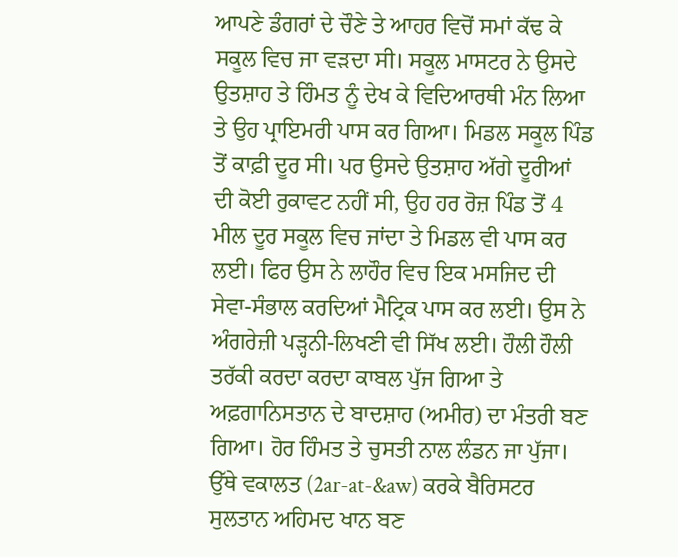ਆਪਣੇ ਡੰਗਰਾਂ ਦੇ ਚੌਣੇ ਤੇ ਆਹਰ ਵਿਚੋਂ ਸਮਾਂ ਕੱਢ ਕੇ ਸਕੂਲ ਵਿਚ ਜਾ ਵੜਦਾ ਸੀ। ਸਕੂਲ ਮਾਸਟਰ ਨੇ ਉਸਦੇ ਉਤਸ਼ਾਹ ਤੇ ਹਿੰਮਤ ਨੂੰ ਦੇਖ ਕੇ ਵਿਦਿਆਰਥੀ ਮੰਨ ਲਿਆ ਤੇ ਉਹ ਪ੍ਰਾਇਮਰੀ ਪਾਸ ਕਰ ਗਿਆ। ਮਿਡਲ ਸਕੂਲ ਪਿੰਡ ਤੋਂ ਕਾਫ਼ੀ ਦੂਰ ਸੀ। ਪਰ ਉਸਦੇ ਉਤਸ਼ਾਹ ਅੱਗੇ ਦੂਰੀਆਂ ਦੀ ਕੋਈ ਰੁਕਾਵਟ ਨਹੀਂ ਸੀ, ਉਹ ਹਰ ਰੋਜ਼ ਪਿੰਡ ਤੋਂ 4 ਮੀਲ ਦੂਰ ਸਕੂਲ ਵਿਚ ਜਾਂਦਾ ਤੇ ਮਿਡਲ ਵੀ ਪਾਸ ਕਰ ਲਈ। ਫਿਰ ਉਸ ਨੇ ਲਾਹੌਰ ਵਿਚ ਇਕ ਮਸਜਿਦ ਦੀ ਸੇਵਾ-ਸੰਭਾਲ ਕਰਦਿਆਂ ਮੈਟ੍ਰਿਕ ਪਾਸ ਕਰ ਲਈ। ਉਸ ਨੇ ਅੰਗਰੇਜ਼ੀ ਪੜ੍ਹਨੀ-ਲਿਖਣੀ ਵੀ ਸਿੱਖ ਲਈ। ਹੌਲੀ ਹੌਲੀ ਤਰੱਕੀ ਕਰਦਾ ਕਰਦਾ ਕਾਬਲ ਪੁੱਜ ਗਿਆ ਤੇ ਅਫ਼ਗਾਨਿਸਤਾਨ ਦੇ ਬਾਦਸ਼ਾਹ (ਅਮੀਰ) ਦਾ ਮੰਤਰੀ ਬਣ ਗਿਆ। ਹੋਰ ਹਿੰਮਤ ਤੇ ਚੁਸਤੀ ਨਾਲ ਲੰਡਨ ਜਾ ਪੁੱਜਾ। ਉੱਥੇ ਵਕਾਲਤ (2ar-at-&aw) ਕਰਕੇ ਬੈਰਿਸਟਰ ਸੁਲਤਾਨ ਅਹਿਮਦ ਖਾਨ ਬਣ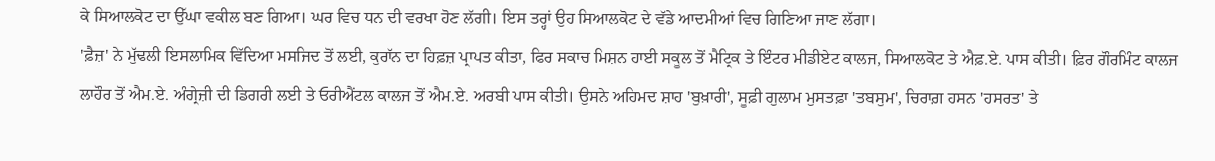ਕੇ ਸਿਆਲਕੋਟ ਦਾ ਉੱਘਾ ਵਕੀਲ ਬਣ ਗਿਆ। ਘਰ ਵਿਚ ਧਨ ਦੀ ਵਰਖਾ ਹੋਣ ਲੱਗੀ। ਇਸ ਤਰ੍ਹਾਂ ਉਹ ਸਿਆਲਕੋਟ ਦੇ ਵੱਡੇ ਆਦਮੀਆਂ ਵਿਚ ਗਿਣਿਆ ਜਾਣ ਲੱਗਾ।
'ਫ਼ੈਜ਼' ਨੇ ਮੁੱਢਲੀ ਇਸਲਾਮਿਕ ਵਿੱਦਿਆ ਮਸਜਿਦ ਤੋਂ ਲਈ, ਕੁਰਾੱਨ ਦਾ ਹਿਫ਼ਜ਼ ਪ੍ਰਾਪਤ ਕੀਤਾ, ਫਿਰ ਸਕਾਚ ਮਿਸ਼ਨ ਹਾਈ ਸਕੂਲ ਤੋਂ ਮੈਟ੍ਰਿਕ ਤੇ ਇੰਟਰ ਮੀਡੀਏਟ ਕਾਲਜ, ਸਿਆਲਕੋਟ ਤੇ ਐਫ਼.ਏ. ਪਾਸ ਕੀਤੀ। ਫ਼ਿਰ ਗੌਰਮਿੰਟ ਕਾਲਜ ਲਾਹੌਰ ਤੋਂ ਐਮ.ਏ. ਅੰਗ੍ਰੇਜ਼ੀ ਦੀ ਡਿਗਰੀ ਲਈ ਤੇ ਓਰੀਐਂਟਲ ਕਾਲਜ ਤੋਂ ਐਮ.ਏ. ਅਰਬੀ ਪਾਸ ਕੀਤੀ। ਉਸਨੇ ਅਹਿਮਦ ਸ਼ਾਹ 'ਬੁਖ਼ਾਰੀ', ਸੂਫ਼ੀ ਗੁਲਾਮ ਮੁਸਤਫ਼ਾ 'ਤਬਸੁਮ', ਚਿਰਾਗ਼ ਹਸਨ 'ਹਸਰਤ' ਤੇ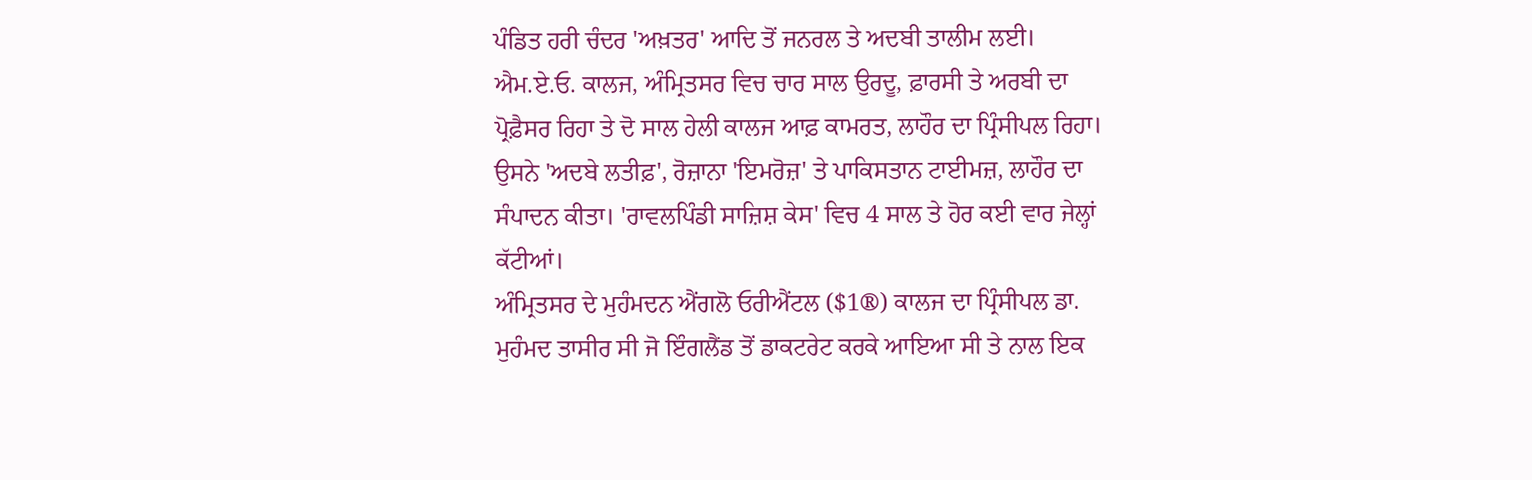ਪੰਡਿਤ ਹਰੀ ਚੰਦਰ 'ਅਖ਼ਤਰ' ਆਦਿ ਤੋਂ ਜਨਰਲ ਤੇ ਅਦਬੀ ਤਾਲੀਮ ਲਈ।
ਐਮ.ਏ.ਓ. ਕਾਲਜ, ਅੰਮ੍ਰਿਤਸਰ ਵਿਚ ਚਾਰ ਸਾਲ ਉਰਦੂ, ਫ਼ਾਰਸੀ ਤੇ ਅਰਬੀ ਦਾ ਪ੍ਰੋਫ਼ੈਸਰ ਰਿਹਾ ਤੇ ਦੋ ਸਾਲ ਹੇਲੀ ਕਾਲਜ ਆਫ਼ ਕਾਮਰਤ, ਲਾਹੌਰ ਦਾ ਪ੍ਰਿੰਸੀਪਲ ਰਿਹਾ।
ਉਸਨੇ 'ਅਦਬੇ ਲਤੀਫ਼', ਰੋਜ਼ਾਨਾ 'ਇਮਰੋਜ਼' ਤੇ ਪਾਕਿਸਤਾਨ ਟਾਈਮਜ਼, ਲਾਹੌਰ ਦਾ ਸੰਪਾਦਨ ਕੀਤਾ। 'ਰਾਵਲਪਿੰਡੀ ਸਾਜ਼ਿਸ਼ ਕੇਸ' ਵਿਚ 4 ਸਾਲ ਤੇ ਹੋਰ ਕਈ ਵਾਰ ਜੇਲ੍ਹਾਂ ਕੱਟੀਆਂ।
ਅੰਮ੍ਰਿਤਸਰ ਦੇ ਮੁਹੰਮਦਨ ਐਂਗਲੋ ਓਰੀਐਂਟਲ ($1®) ਕਾਲਜ ਦਾ ਪ੍ਰਿੰਸੀਪਲ ਡਾ. ਮੁਹੰਮਦ ਤਾਸੀਰ ਸੀ ਜੋ ਇੰਗਲੈਂਡ ਤੋਂ ਡਾਕਟਰੇਟ ਕਰਕੇ ਆਇਆ ਸੀ ਤੇ ਨਾਲ ਇਕ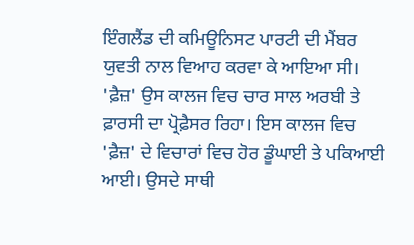ਇੰਗਲੈਂਡ ਦੀ ਕਮਿਊਨਿਸਟ ਪਾਰਟੀ ਦੀ ਮੈਂਬਰ ਯੁਵਤੀ ਨਾਲ ਵਿਆਹ ਕਰਵਾ ਕੇ ਆਇਆ ਸੀ। 'ਫ਼ੈਜ਼' ਉਸ ਕਾਲਜ ਵਿਚ ਚਾਰ ਸਾਲ ਅਰਬੀ ਤੇ ਫ਼ਾਰਸੀ ਦਾ ਪ੍ਰੋਫ਼ੈਸਰ ਰਿਹਾ। ਇਸ ਕਾਲਜ ਵਿਚ 'ਫ਼ੈਜ਼' ਦੇ ਵਿਚਾਰਾਂ ਵਿਚ ਹੋਰ ਡੂੰਘਾਈ ਤੇ ਪਕਿਆਈ ਆਈ। ਉਸਦੇ ਸਾਥੀ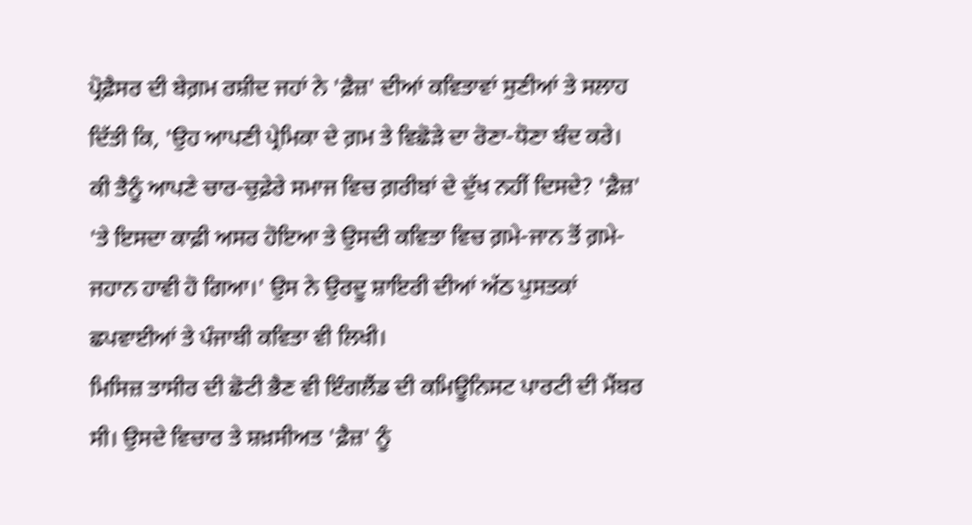ਪ੍ਰੋਫ਼ੈਸਰ ਦੀ ਬੇਗ਼ਮ ਰਸ਼ੀਦ ਜਹਾਂ ਨੇ 'ਫ਼ੈਜ਼' ਦੀਆਂ ਕਵਿਤਾਵਾਂ ਸੁਣੀਆਂ ਤੇ ਸਲਾਹ ਦਿੱਤੀ ਕਿ, 'ਉਹ ਆਪਣੀ ਪ੍ਰੇਮਿਕਾ ਦੇ ਗ਼ਮ ਤੇ ਵਿਛੋੜੇ ਦਾ ਰੋਣਾ-ਧੋਣਾ ਬੰਦ ਕਰੇ। ਕੀ ਤੈਨੂੰ ਆਪਣੇ ਚਾਰ-ਚੁਫ਼ੇਰੇ ਸਮਾਜ ਵਿਚ ਗ਼ਰੀਬਾਂ ਦੇ ਦੁੱਖ ਨਹੀਂ ਦਿਸਦੇ? 'ਫ਼ੈਜ਼' 'ਤੇ ਇਸਦਾ ਕਾਫ਼ੀ ਅਸਰ ਹੋਇਆ ਤੇ ਉਸਦੀ ਕਵਿਤਾ ਵਿਚ ਗ਼ਮੇ-ਜਾਨ ਤੋਂ ਗ਼ਮੇ-ਜਹਾਨ ਹਾਵੀ ਹੋ ਗਿਆ।' ਉਸ ਨੇ ਉਰਦੂ ਸ਼ਾਇਰੀ ਦੀਆਂ ਅੱਠ ਪੁਸਤਕਾਂ ਛਪਵਾਈਆਂ ਤੇ ਪੰਜਾਬੀ ਕਵਿਤਾ ਵੀ ਲਿਖੀ।
ਮਿਸਿਜ਼ ਤਾਸੀਰ ਦੀ ਛੋਟੀ ਭੈਣ ਵੀ ਇੰਗਲੈਂਡ ਦੀ ਕਮਿਊਨਿਸਟ ਪਾਰਟੀ ਦੀ ਮੈਂਬਰ ਸੀ। ਉਸਦੇ ਵਿਚਾਰ ਤੇ ਸ਼ਖ਼ਸੀਅਤ 'ਫ਼ੈਜ਼' ਨੂੰ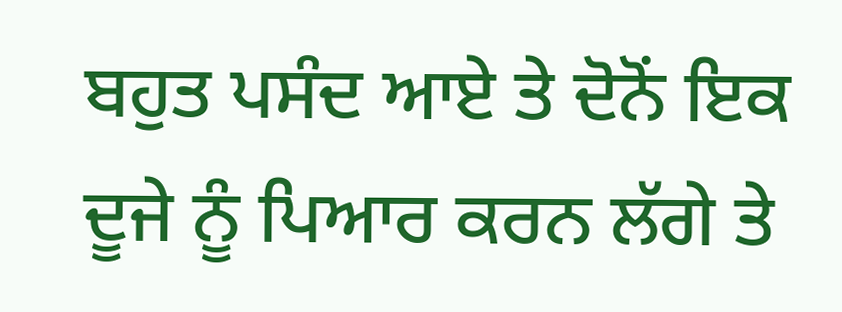ਬਹੁਤ ਪਸੰਦ ਆਏ ਤੇ ਦੋਨੋਂ ਇਕ ਦੂਜੇ ਨੂੰ ਪਿਆਰ ਕਰਨ ਲੱਗੇ ਤੇ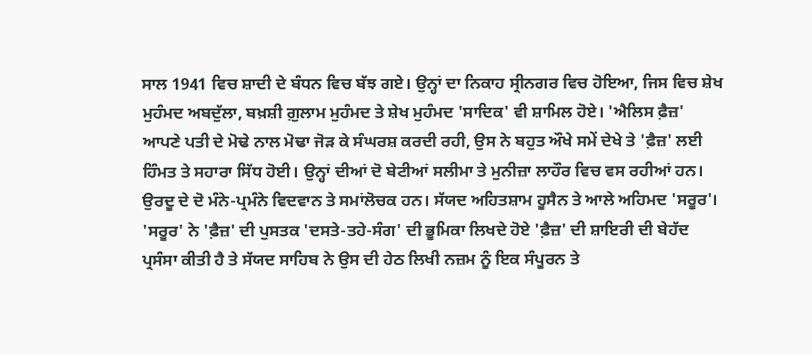ਸਾਲ 1941 ਵਿਚ ਸ਼ਾਦੀ ਦੇ ਬੰਧਨ ਵਿਚ ਬੱਝ ਗਏ। ਉਨ੍ਹਾਂ ਦਾ ਨਿਕਾਹ ਸ੍ਰੀਨਗਰ ਵਿਚ ਹੋਇਆ, ਜਿਸ ਵਿਚ ਸ਼ੇਖ ਮੁਹੰਮਦ ਅਬਦੁੱਲਾ, ਬਖ਼ਸ਼ੀ ਗ਼ੁਲਾਮ ਮੁਹੰਮਦ ਤੇ ਸ਼ੇਖ ਮੁਹੰਮਦ 'ਸਾਦਿਕ' ਵੀ ਸ਼ਾਮਿਲ ਹੋਏ। 'ਐਲਿਸ ਫ਼ੈਜ਼' ਆਪਣੇ ਪਤੀ ਦੇ ਮੋਢੇ ਨਾਲ ਮੋਢਾ ਜੋੜ ਕੇ ਸੰਘਰਸ਼ ਕਰਦੀ ਰਹੀ, ਉਸ ਨੇ ਬਹੁਤ ਔਖੇ ਸਮੇਂ ਦੇਖੇ ਤੇ 'ਫ਼ੈਜ਼' ਲਈ ਹਿੰਮਤ ਤੇ ਸਹਾਰਾ ਸਿੱਧ ਹੋਈ। ਉਨ੍ਹਾਂ ਦੀਆਂ ਦੋ ਬੇਟੀਆਂ ਸਲੀਮਾ ਤੇ ਮੁਨੀਜ਼ਾ ਲਾਹੌਰ ਵਿਚ ਵਸ ਰਹੀਆਂ ਹਨ।
ਉਰਦੂ ਦੇ ਦੋ ਮੰਨੇ-ਪ੍ਰਮੰਨੇ ਵਿਦਵਾਨ ਤੇ ਸਮਾਂਲੋਚਕ ਹਨ। ਸੱਯਦ ਅਹਿਤਸ਼ਾਮ ਹੂਸੈਨ ਤੇ ਆਲੇ ਅਹਿਮਦ 'ਸਰੂਰ'। 'ਸਰੂਰ' ਨੇ 'ਫ਼ੈਜ਼' ਦੀ ਪੁਸਤਕ 'ਦਸਤੇ-ਤਹੇ-ਸੰਗ' ਦੀ ਭੂਮਿਕਾ ਲਿਖਦੇ ਹੋਏ 'ਫ਼ੈਜ਼' ਦੀ ਸ਼ਾਇਰੀ ਦੀ ਬੇਹੱਦ ਪ੍ਰਸੰਸਾ ਕੀਤੀ ਹੈ ਤੇ ਸੱਯਦ ਸਾਹਿਬ ਨੇ ਉਸ ਦੀ ਹੇਠ ਲਿਖੀ ਨਜ਼ਮ ਨੂੰ ਇਕ ਸੰਪੂਰਨ ਤੇ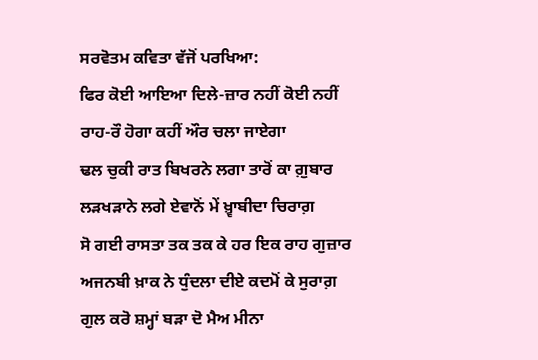ਸਰਵੋਤਮ ਕਵਿਤਾ ਵੱਜੋਂ ਪਰਖਿਆ:
ਫਿਰ ਕੋਈ ਆਇਆ ਦਿਲੇ-ਜ਼ਾਰ ਨਹੀਂ ਕੋਈ ਨਹੀਂ
ਰਾਹ-ਰੌ ਹੋਗਾ ਕਹੀਂ ਔਰ ਚਲਾ ਜਾਏਗਾ
ਢਲ ਚੁਕੀ ਰਾਤ ਬਿਖਰਨੇ ਲਗਾ ਤਾਰੋਂ ਕਾ ਗ਼ੁਬਾਰ
ਲੜਖੜਾਨੇ ਲਗੇ ਏਵਾਨੋਂ ਮੇਂ ਖ਼੍ਵਾਬੀਦਾ ਚਿਰਾਗ਼
ਸੋ ਗਈ ਰਾਸਤਾ ਤਕ ਤਕ ਕੇ ਹਰ ਇਕ ਰਾਹ ਗੁਜ਼ਾਰ
ਅਜਨਬੀ ਖ਼ਾਕ ਨੇ ਧੁੰਦਲਾ ਦੀਏ ਕਦਮੋਂ ਕੇ ਸੁਰਾਗ਼
ਗੁਲ ਕਰੋ ਸ਼ਮ੍ਹਾਂ ਬੜਾ ਦੋ ਮੈਅ ਮੀਨਾ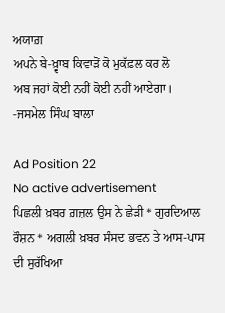ਅਯਾਗ਼
ਅਪਨੇ ਬੇ-ਖ਼੍ਵਾਬ ਕਿਵਾੜੋਂ ਕੋ ਮੁਕੱਫ਼ਲ ਕਰ ਲੋ
ਅਬ ਜਹਾਂ ਕੋਈ ਨਹੀਂ ਕੋਈ ਨਹੀਂ ਆਏਗਾ।
-ਜਸਮੇਲ ਸਿੰਘ ਬਾਲਾ

Ad Position 22
No active advertisement
ਪਿਛਲੀ ਖ਼ਬਰ ਗ਼ਜ਼ਲ ਉਸ ਨੇ ਛੇੜੀ * ਗੁਰਦਿਆਲ ਰੌਸ਼ਨ * ਅਗਲੀ ਖ਼ਬਰ ਸੰਸਦ ਭਵਨ ਤੇ ਆਸ-ਪਾਸ ਦੀ ਸੁਰੱਖਿਆ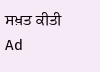ਸਖ਼ਤ ਕੀਤੀ
Ad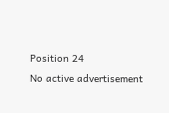Position 24
No active advertisement